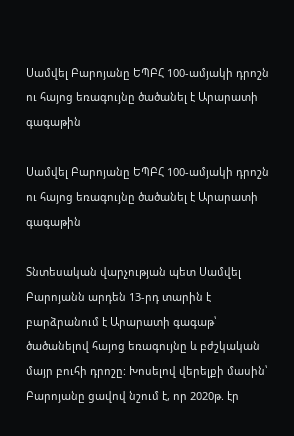Սամվել Բարոյանը ԵՊԲՀ 100-ամյակի դրոշն ու հայոց եռագույնը ծածանել է Արարատի գագաթին

Սամվել Բարոյանը ԵՊԲՀ 100-ամյակի դրոշն ու հայոց եռագույնը ծածանել է Արարատի գագաթին

Տնտեսական վարչության պետ Սամվել Բարոյանն արդեն 13-րդ տարին է բարձրանում է Արարատի գագաթ՝ ծածանելով հայոց եռագույնը և բժշկական մայր բուհի դրոշը: Խոսելով վերելքի մասին՝ Բարոյանը ցավով նշում է, որ 2020թ. էր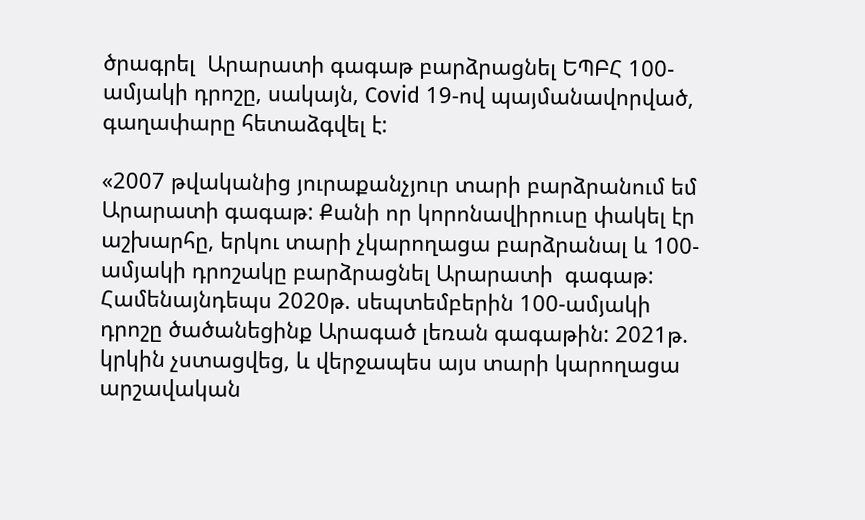ծրագրել  Արարատի գագաթ բարձրացնել ԵՊԲՀ 100-ամյակի դրոշը, սակայն, Covid 19-ով պայմանավորված, գաղափարը հետաձգվել է:

«2007 թվականից յուրաքանչյուր տարի բարձրանում եմ Արարատի գագաթ: Քանի որ կորոնավիրուսը փակել էր աշխարհը, երկու տարի չկարողացա բարձրանալ և 100-ամյակի դրոշակը բարձրացնել Արարատի  գագաթ: Համենայնդեպս 2020թ. սեպտեմբերին 100-ամյակի դրոշը ծածանեցինք Արագած լեռան գագաթին: 2021թ. կրկին չստացվեց, և վերջապես այս տարի կարողացա արշավական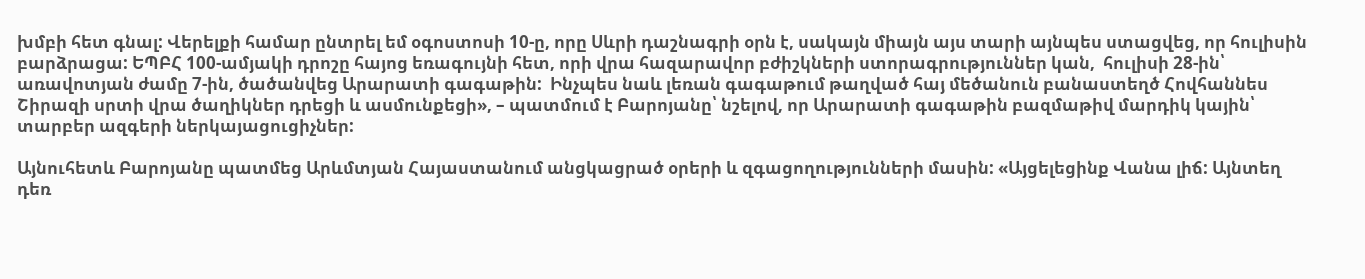խմբի հետ գնալ: Վերելքի համար ընտրել եմ օգոստոսի 10-ը, որը Սևրի դաշնագրի օրն է, սակայն միայն այս տարի այնպես ստացվեց, որ հուլիսին  բարձրացա: ԵՊԲՀ 100-ամյակի դրոշը հայոց եռագույնի հետ, որի վրա հազարավոր բժիշկների ստորագրություններ կան,  հուլիսի 28-ին՝ առավոտյան ժամը 7-ին, ծածանվեց Արարատի գագաթին:  Ինչպես նաև լեռան գագաթում թաղված հայ մեծանուն բանաստեղծ Հովհաննես Շիրազի սրտի վրա ծաղիկներ դրեցի և ասմունքեցի», – պատմում է Բարոյանը՝ նշելով, որ Արարատի գագաթին բազմաթիվ մարդիկ կային՝ տարբեր ազգերի ներկայացուցիչներ:

Այնուհետև Բարոյանը պատմեց Արևմտյան Հայաստանում անցկացրած օրերի և զգացողությունների մասին: «Այցելեցինք Վանա լիճ: Այնտեղ դեռ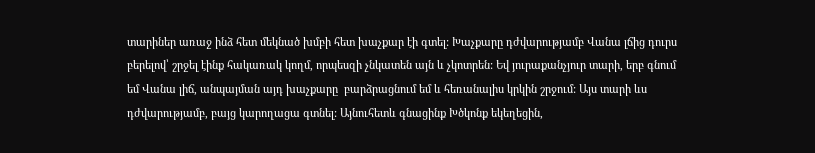տարիներ առաջ ինձ հետ մեկնած խմբի հետ խաչքար էի գտել: Խաչքարը դժվարությամբ Վանա լճից դուրս բերելով՝ շրջել էինք հակառակ կողմ, որպեսզի չնկատեն այն և չկոտրեն: Եվ յուրաքանչյուր տարի, երբ գնում եմ Վանա լիճ, անպայման այդ խաչքարը  բարձրացնում եմ և հեռանալիս կրկին շրջում: Այս տարի ևս դժվարությամբ, բայց կարողացա գտնել: Այնուհետև գնացինք Խծկոնք եկեղեցին,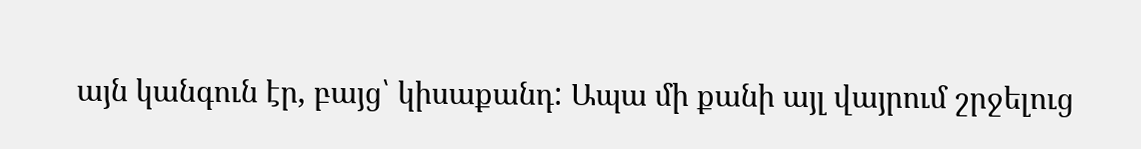այն կանգուն էր, բայց՝ կիսաքանդ: Ապա մի քանի այլ վայրում շրջելուց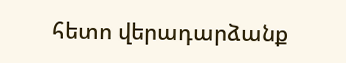հետո վերադարձանք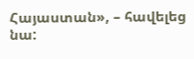Հայաստան», – հավելեց նա: